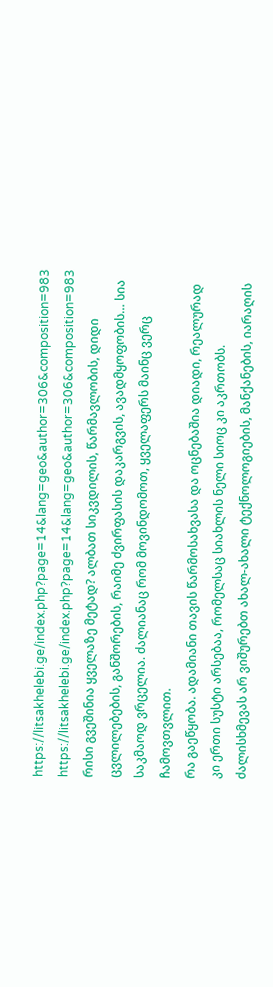https://litsakhelebi.ge/index.php?page=14&lang=geo&author=306&composition=983
https://litsakhelebi.ge/index.php?page=14&lang=geo&author=306&composition=983
რისი გვეშინია ყველაზე მეტად? ალბათ სიკვდილის, წარმავლობის, დიდი ცვლილებების, განშორების, რაიმე ძვირფასის დაკარგვის, ავადმყოფობის… სია საკმაოდ ვრცელია. ძალიანაც რომ მოვინდომოთ, ყველაფერს მაინც ვერც ჩამოვთვლით.
რა გაეწყობა. ადამიანი თავის წარმოსახვასა და ოცნებაშია დიადი, რეალურად კი ერთი სუსტი არსებაა, რომელსაც სიახლის ნელი სიოც კი აკრთობს. ძალისხმევას არ ვიშურებთ ახალ-ახალი ტექნოლოგიების, მანქანების, იარაღის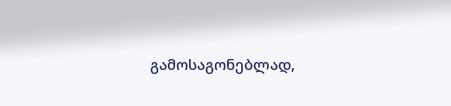გამოსაგონებლად,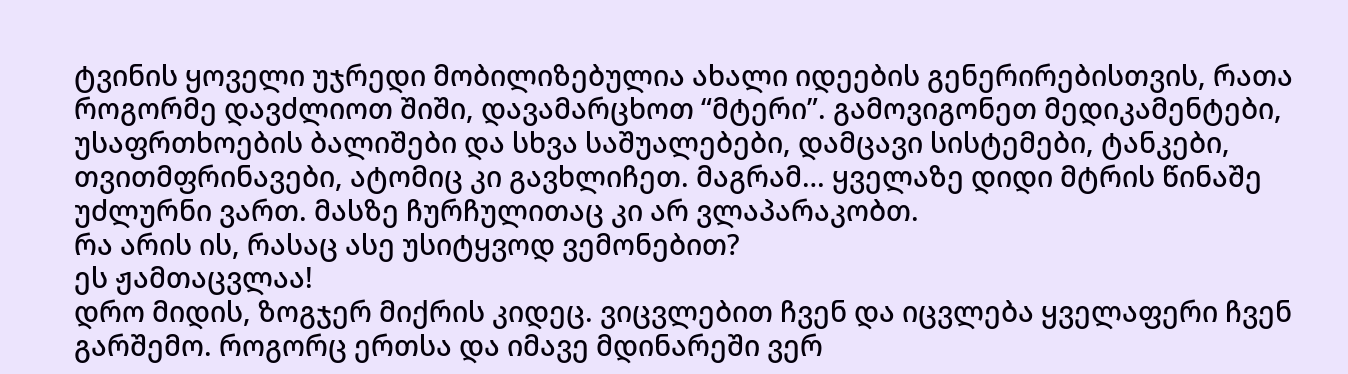ტვინის ყოველი უჯრედი მობილიზებულია ახალი იდეების გენერირებისთვის, რათა როგორმე დავძლიოთ შიში, დავამარცხოთ “მტერი”. გამოვიგონეთ მედიკამენტები, უსაფრთხოების ბალიშები და სხვა საშუალებები, დამცავი სისტემები, ტანკები, თვითმფრინავები, ატომიც კი გავხლიჩეთ. მაგრამ… ყველაზე დიდი მტრის წინაშე უძლურნი ვართ. მასზე ჩურჩულითაც კი არ ვლაპარაკობთ.
რა არის ის, რასაც ასე უსიტყვოდ ვემონებით?
ეს ჟამთაცვლაა!
დრო მიდის, ზოგჯერ მიქრის კიდეც. ვიცვლებით ჩვენ და იცვლება ყველაფერი ჩვენ გარშემო. როგორც ერთსა და იმავე მდინარეში ვერ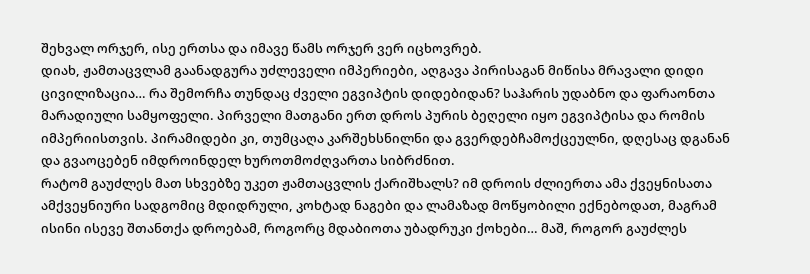შეხვალ ორჯერ, ისე ერთსა და იმავე წამს ორჯერ ვერ იცხოვრებ.
დიახ, ჟამთაცვლამ გაანადგურა უძლეველი იმპერიები, აღგავა პირისაგან მიწისა მრავალი დიდი ცივილიზაცია… რა შემორჩა თუნდაც ძველი ეგვიპტის დიდებიდან? საჰარის უდაბნო და ფარაონთა მარადიული სამყოფელი. პირველი მათგანი ერთ დროს პურის ბეღელი იყო ეგვიპტისა და რომის იმპერიისთვის. პირამიდები კი, თუმცაღა კარშეხსნილნი და გვერდებჩამოქცეულნი, დღესაც დგანან და გვაოცებენ იმდროინდელ ხუროთმოძღვართა სიბრძნით.
რატომ გაუძლეს მათ სხვებზე უკეთ ჟამთაცვლის ქარიშხალს? იმ დროის ძლიერთა ამა ქვეყნისათა ამქვეყნიური სადგომიც მდიდრული, კოხტად ნაგები და ლამაზად მოწყობილი ექნებოდათ, მაგრამ ისინი ისევე შთანთქა დროებამ, როგორც მდაბიოთა უბადრუკი ქოხები… მაშ, როგორ გაუძლეს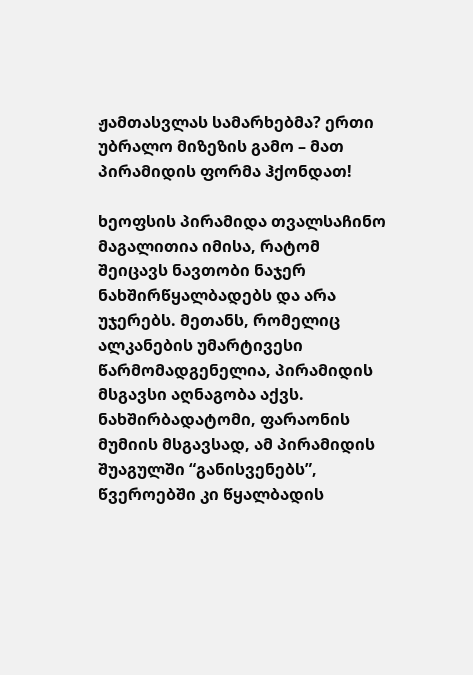ჟამთასვლას სამარხებმა? ერთი უბრალო მიზეზის გამო – მათ პირამიდის ფორმა ჰქონდათ!

ხეოფსის პირამიდა თვალსაჩინო მაგალითია იმისა, რატომ შეიცავს ნავთობი ნაჯერ ნახშირწყალბადებს და არა უჯერებს. მეთანს, რომელიც ალკანების უმარტივესი წარმომადგენელია, პირამიდის მსგავსი აღნაგობა აქვს. ნახშირბადატომი, ფარაონის მუმიის მსგავსად, ამ პირამიდის შუაგულში “განისვენებს”, წვეროებში კი წყალბადის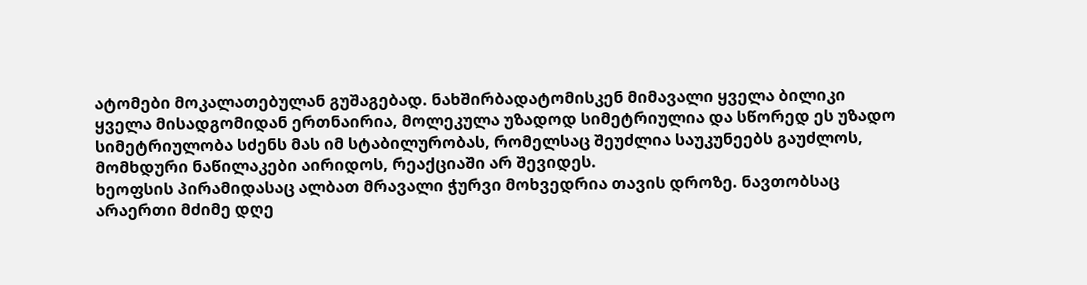ატომები მოკალათებულან გუშაგებად. ნახშირბადატომისკენ მიმავალი ყველა ბილიკი ყველა მისადგომიდან ერთნაირია, მოლეკულა უზადოდ სიმეტრიულია და სწორედ ეს უზადო სიმეტრიულობა სძენს მას იმ სტაბილურობას, რომელსაც შეუძლია საუკუნეებს გაუძლოს, მომხდური ნაწილაკები აირიდოს, რეაქციაში არ შევიდეს.
ხეოფსის პირამიდასაც ალბათ მრავალი ჭურვი მოხვედრია თავის დროზე. ნავთობსაც არაერთი მძიმე დღე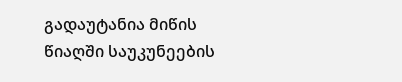გადაუტანია მიწის წიაღში საუკუნეების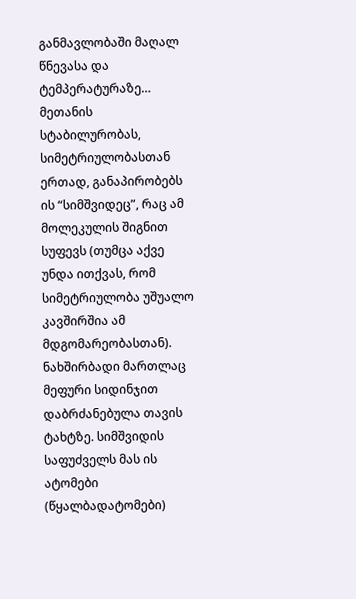განმავლობაში მაღალ წნევასა და ტემპერატურაზე…
მეთანის სტაბილურობას, სიმეტრიულობასთან ერთად, განაპირობებს ის “სიმშვიდეც”, რაც ამ მოლეკულის შიგნით სუფევს (თუმცა აქვე უნდა ითქვას, რომ სიმეტრიულობა უშუალო კავშირშია ამ მდგომარეობასთან). ნახშირბადი მართლაც მეფური სიდინჯით დაბრძანებულა თავის ტახტზე. სიმშვიდის საფუძველს მას ის ატომები (წყალბადატომები)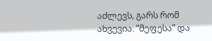აძლევს, გარს რომ ახვევია. “მეფესა” და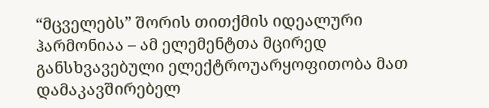“მცველებს” შორის თითქმის იდეალური ჰარმონიაა – ამ ელემენტთა მცირედ განსხვავებული ელექტროუარყოფითობა მათ დამაკავშირებელ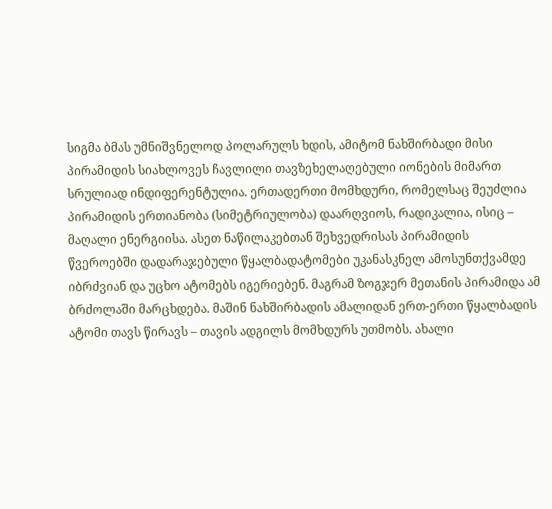სიგმა ბმას უმნიშვნელოდ პოლარულს ხდის, ამიტომ ნახშირბადი მისი პირამიდის სიახლოვეს ჩავლილი თავზეხელაღებული იონების მიმართ სრულიად ინდიფერენტულია. ერთადერთი მომხდური, რომელსაც შეუძლია პირამიდის ერთიანობა (სიმეტრიულობა) დაარღვიოს, რადიკალია, ისიც – მაღალი ენერგიისა. ასეთ ნაწილაკებთან შეხვედრისას პირამიდის წვეროებში დადარაჯებული წყალბადატომები უკანასკნელ ამოსუნთქვამდე იბრძვიან და უცხო ატომებს იგერიებენ. მაგრამ ზოგჯერ მეთანის პირამიდა ამ ბრძოლაში მარცხდება. მაშინ ნახშირბადის ამალიდან ერთ-ერთი წყალბადის ატომი თავს წირავს – თავის ადგილს მომხდურს უთმობს. ახალი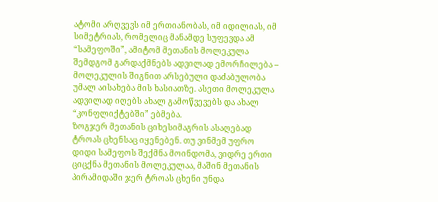ატომი არღვევს იმ ერთიანობას, იმ იდილიას, იმ სიმეტრიას, რომელიც მანამდე სუფევდა ამ “სამეფოში”, ამიტომ მეთანის მოლეკულა შემდგომ გარდაქმნებს ადვილად ემორჩილება – მოლეკულის შიგნით არსებული დაძაბულობა უმალ აისახება მის ხასიათზე. ასეთი მოლეკულა ადვილად იღებს ახალ გამოწვევებს და ახალ “კონფლიქტებში” ებმება.
ზოგჯერ მეთანის ციხესიმაგრის ასაღებად ტროას ცხენსაც იყენებენ. თუ ვინმემ უფრო დიდი სამეფოს შექმნა მოინდომა, ვიდრე ერთი ციცქნა მეთანის მოლეკულაა, მაშინ მეთანის პირამიდაში ჯერ ტროას ცხენი უნდა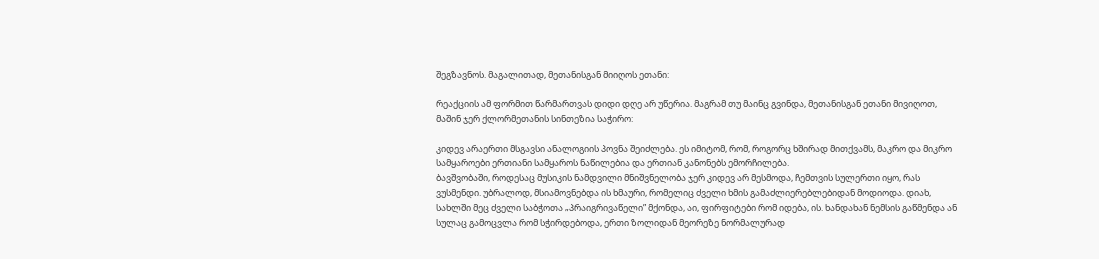შეგზავნოს. მაგალითად, მეთანისგან მიიღოს ეთანი:

რეაქციის ამ ფორმით წარმართვას დიდი დღე არ უწერია. მაგრამ თუ მაინც გვინდა, მეთანისგან ეთანი მივიღოთ, მაშინ ჯერ ქლორმეთანის სინთეზია საჭირო:

კიდევ არაერთი მსგავსი ანალოგიის პოვნა შეიძლება. ეს იმიტომ, რომ, როგორც ხშირად მითქვამს, მაკრო და მიკრო სამყაროები ერთიანი სამყაროს ნაწილებია და ერთიან კანონებს ემორჩილება.
ბავშვობაში, როდესაც მუსიკის ნამდვილი მნიშვნელობა ჯერ კიდევ არ მესმოდა, ჩემთვის სულერთი იყო, რას ვუსმენდი. უბრალოდ, მსიამოვნებდა ის ხმაური, რომელიც ძველი ხმის გამაძლიერებლებიდან მოდიოდა. დიახ, სახლში მეც ძველი საბჭოთა „პრაიგრივაწელი” მქონდა, აი, ფირფიტები რომ იდება, ის. ხანდახან ნემსის გაწმენდა ან სულაც გამოცვლა რომ სჭირდებოდა, ერთი ზოლიდან მეორეზე ნორმალურად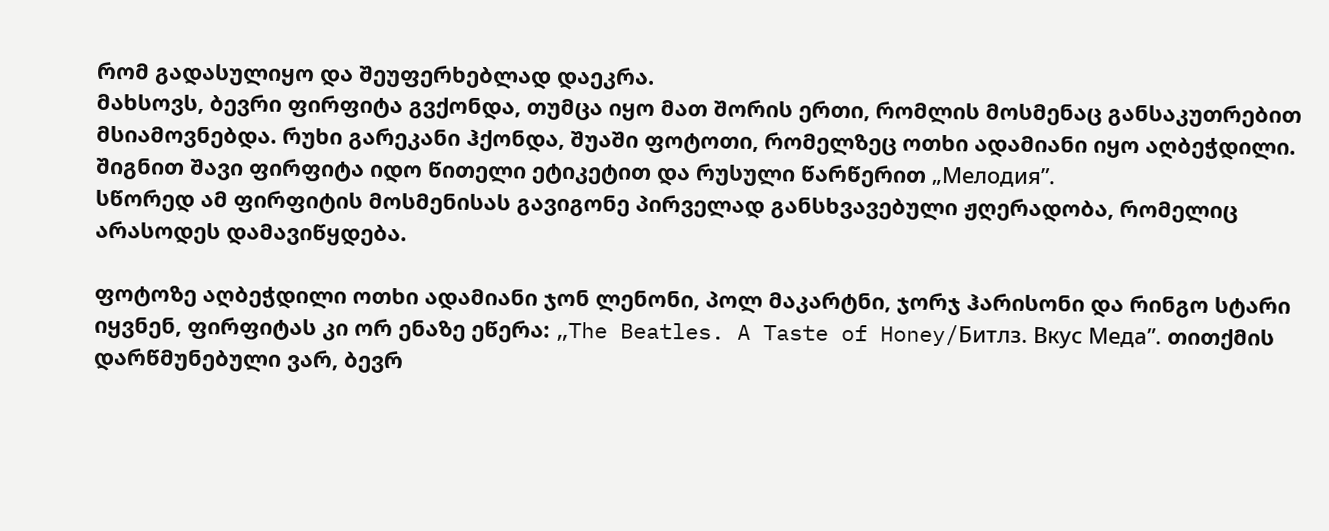რომ გადასულიყო და შეუფერხებლად დაეკრა.
მახსოვს, ბევრი ფირფიტა გვქონდა, თუმცა იყო მათ შორის ერთი, რომლის მოსმენაც განსაკუთრებით მსიამოვნებდა. რუხი გარეკანი ჰქონდა, შუაში ფოტოთი, რომელზეც ოთხი ადამიანი იყო აღბეჭდილი. შიგნით შავი ფირფიტა იდო წითელი ეტიკეტით და რუსული წარწერით „Мелодия”.
სწორედ ამ ფირფიტის მოსმენისას გავიგონე პირველად განსხვავებული ჟღერადობა, რომელიც არასოდეს დამავიწყდება.

ფოტოზე აღბეჭდილი ოთხი ადამიანი ჯონ ლენონი, პოლ მაკარტნი, ჯორჯ ჰარისონი და რინგო სტარი იყვნენ, ფირფიტას კი ორ ენაზე ეწერა: „The Beatles. A Taste of Honey/Битлз. Вкус Меда”. თითქმის დარწმუნებული ვარ, ბევრ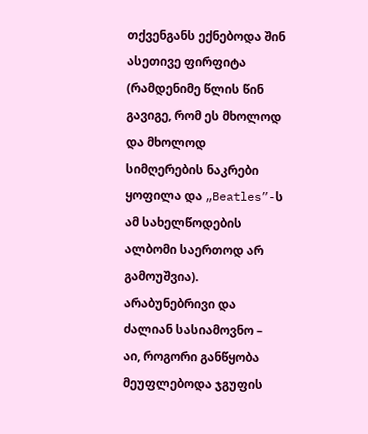თქვენგანს ექნებოდა შინ ასეთივე ფირფიტა (რამდენიმე წლის წინ გავიგე, რომ ეს მხოლოდ და მხოლოდ სიმღერების ნაკრები ყოფილა და „Beatles”-ს ამ სახელწოდების ალბომი საერთოდ არ გამოუშვია).
არაბუნებრივი და ძალიან სასიამოვნო – აი, როგორი განწყობა მეუფლებოდა ჯგუფის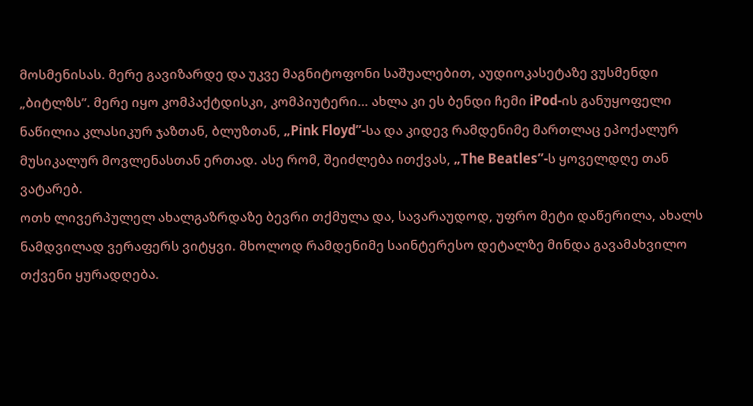მოსმენისას. მერე გავიზარდე და უკვე მაგნიტოფონი საშუალებით, აუდიოკასეტაზე ვუსმენდი „ბიტლზს”. მერე იყო კომპაქტდისკი, კომპიუტერი… ახლა კი ეს ბენდი ჩემი iPod-ის განუყოფელი ნაწილია კლასიკურ ჯაზთან, ბლუზთან, „Pink Floyd”-სა და კიდევ რამდენიმე მართლაც ეპოქალურ მუსიკალურ მოვლენასთან ერთად. ასე რომ, შეიძლება ითქვას, „The Beatles”-ს ყოველდღე თან ვატარებ.
ოთხ ლივერპულელ ახალგაზრდაზე ბევრი თქმულა და, სავარაუდოდ, უფრო მეტი დაწერილა, ახალს ნამდვილად ვერაფერს ვიტყვი. მხოლოდ რამდენიმე საინტერესო დეტალზე მინდა გავამახვილო თქვენი ყურადღება.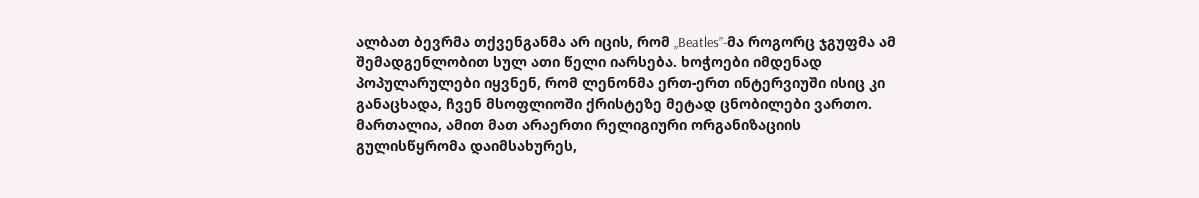ალბათ ბევრმა თქვენგანმა არ იცის, რომ „Beatles”-მა როგორც ჯგუფმა ამ შემადგენლობით სულ ათი წელი იარსება. ხოჭოები იმდენად პოპულარულები იყვნენ, რომ ლენონმა ერთ-ერთ ინტერვიუში ისიც კი განაცხადა, ჩვენ მსოფლიოში ქრისტეზე მეტად ცნობილები ვართო. მართალია, ამით მათ არაერთი რელიგიური ორგანიზაციის გულისწყრომა დაიმსახურეს,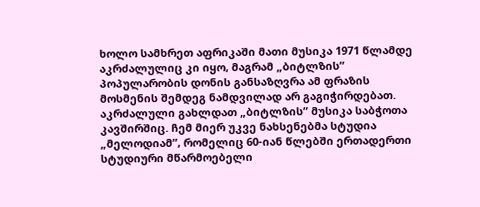ხოლო სამხრეთ აფრიკაში მათი მუსიკა 1971 წლამდე აკრძალულიც კი იყო, მაგრამ „ბიტლზის” პოპულარობის დონის განსაზღვრა ამ ფრაზის მოსმენის შემდეგ ნამდვილად არ გაგიჭირდებათ.
აკრძალული გახლდათ „ბიტლზის” მუსიკა საბჭოთა კავშირშიც. ჩემ მიერ უკვე ნახსენებმა სტუდია „მელოდიამ”, რომელიც 60-იან წლებში ერთადერთი სტუდიური მწარმოებელი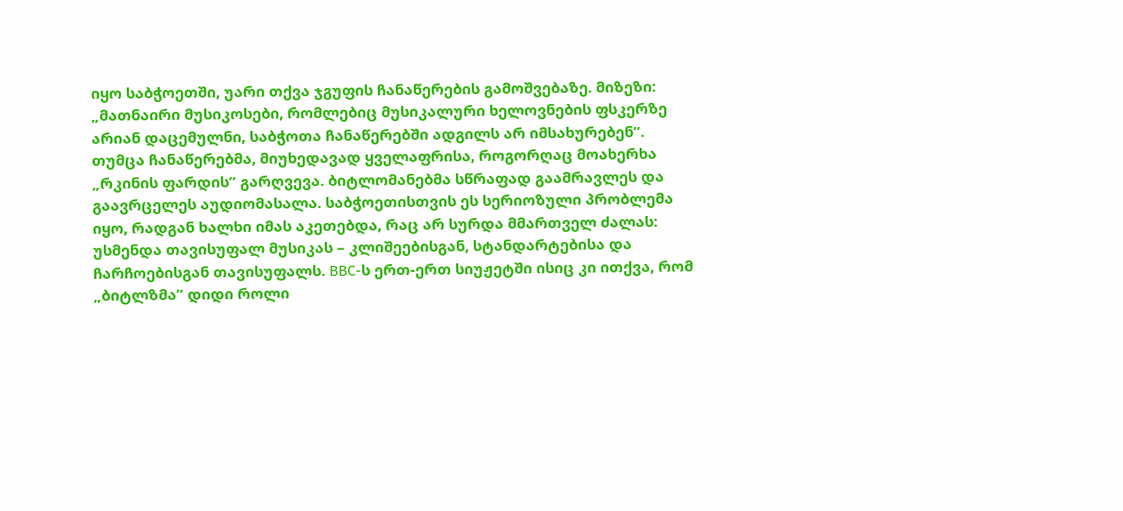იყო საბჭოეთში, უარი თქვა ჯგუფის ჩანაწერების გამოშვებაზე. მიზეზი: „მათნაირი მუსიკოსები, რომლებიც მუსიკალური ხელოვნების ფსკერზე არიან დაცემულნი, საბჭოთა ჩანაწერებში ადგილს არ იმსახურებენ”. თუმცა ჩანაწერებმა, მიუხედავად ყველაფრისა, როგორღაც მოახერხა „რკინის ფარდის” გარღვევა. ბიტლომანებმა სწრაფად გაამრავლეს და გაავრცელეს აუდიომასალა. საბჭოეთისთვის ეს სერიოზული პრობლემა იყო, რადგან ხალხი იმას აკეთებდა, რაც არ სურდა მმართველ ძალას: უსმენდა თავისუფალ მუსიკას – კლიშეებისგან, სტანდარტებისა და ჩარჩოებისგან თავისუფალს. BBC-ს ერთ-ერთ სიუჟეტში ისიც კი ითქვა, რომ „ბიტლზმა” დიდი როლი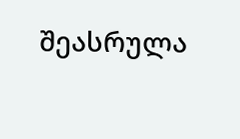შეასრულა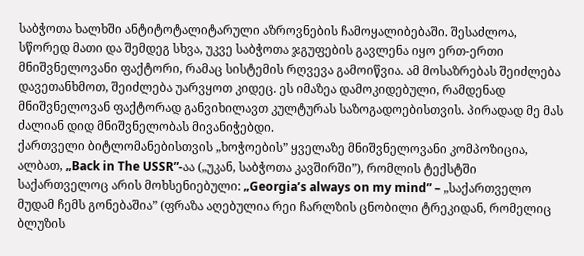საბჭოთა ხალხში ანტიტოტალიტარული აზროვნების ჩამოყალიბებაში. შესაძლოა, სწორედ მათი და შემდეგ სხვა, უკვე საბჭოთა ჯგუფების გავლენა იყო ერთ-ერთი მნიშვნელოვანი ფაქტორი, რამაც სისტემის რღვევა გამოიწვია. ამ მოსაზრებას შეიძლება დავეთანხმოთ, შეიძლება უარვყოთ კიდეც. ეს იმაზეა დამოკიდებული, რამდენად მნიშვნელოვან ფაქტორად განვიხილავთ კულტურას საზოგადოებისთვის. პირადად მე მას ძალიან დიდ მნიშვნელობას მივანიჭებდი.
ქართველი ბიტლომანებისთვის „ხოჭოების” ყველაზე მნიშვნელოვანი კომპოზიცია, ალბათ, „Back in The USSR”-აა („უკან, საბჭოთა კავშირში”), რომლის ტექსტში საქართველოც არის მოხსენიებული: „Georgia’s always on my mind” – „საქართველო მუდამ ჩემს გონებაშია” (ფრაზა აღებულია რეი ჩარლზის ცნობილი ტრეკიდან, რომელიც ბლუზის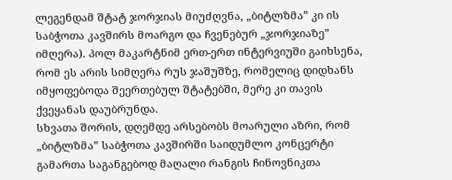ლეგენდამ შტატ ჯორჯიას მიუძღვნა, „ბიტლზმა” კი ის საბჭოთა კავშირს მოარგო და ჩვენებურ „ჯორჯიაზე” იმღერა). პოლ მაკარტნიმ ერთ-ერთ ინტერვიუში გაიხსენა, რომ ეს არის სიმღერა რუს ჯაშუშზე, რომელიც დიდხანს იმყოფებოდა შეერთებულ შტატებში, მერე კი თავის ქვეყანას დაუბრუნდა.
სხვათა შორის, დღემდე არსებობს მოარული აზრი, რომ „ბიტლზმა” საბჭოთა კავშირში საიდუმლო კონცერტი გამართა საგანგებოდ მაღალი რანგის ჩინოვნიკთა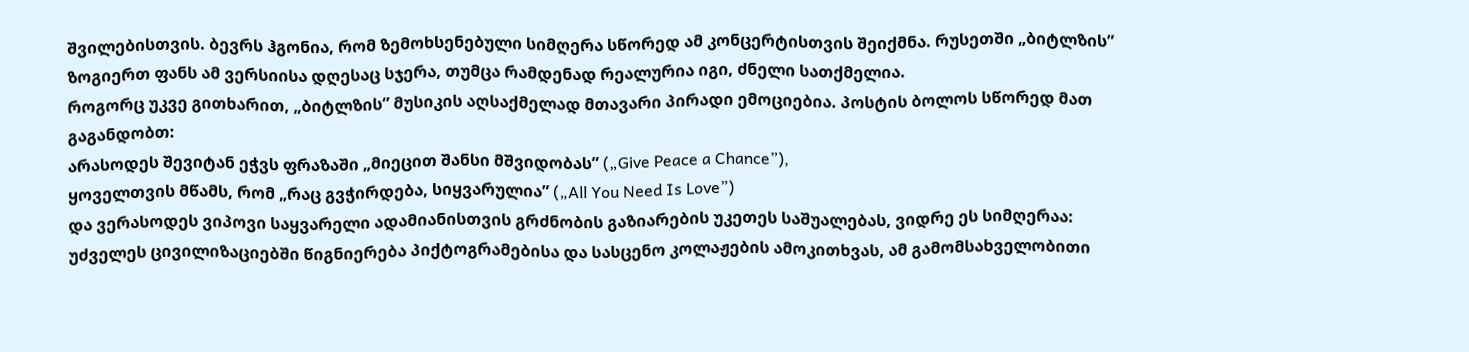შვილებისთვის. ბევრს ჰგონია, რომ ზემოხსენებული სიმღერა სწორედ ამ კონცერტისთვის შეიქმნა. რუსეთში „ბიტლზის” ზოგიერთ ფანს ამ ვერსიისა დღესაც სჯერა, თუმცა რამდენად რეალურია იგი, ძნელი სათქმელია.
როგორც უკვე გითხარით, „ბიტლზის” მუსიკის აღსაქმელად მთავარი პირადი ემოციებია. პოსტის ბოლოს სწორედ მათ გაგანდობთ:
არასოდეს შევიტან ეჭვს ფრაზაში „მიეცით შანსი მშვიდობას” („Give Peace a Chance”),
ყოველთვის მწამს, რომ „რაც გვჭირდება, სიყვარულია” („All You Need Is Love”)
და ვერასოდეს ვიპოვი საყვარელი ადამიანისთვის გრძნობის გაზიარების უკეთეს საშუალებას, ვიდრე ეს სიმღერაა:
უძველეს ცივილიზაციებში წიგნიერება პიქტოგრამებისა და სასცენო კოლაჟების ამოკითხვას, ამ გამომსახველობითი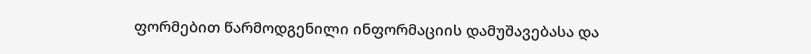ფორმებით წარმოდგენილი ინფორმაციის დამუშავებასა და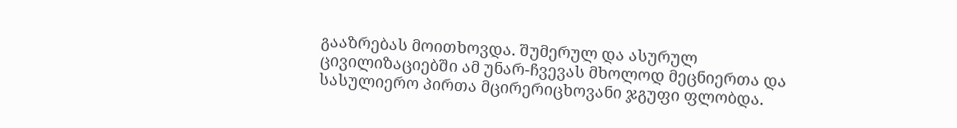გააზრებას მოითხოვდა. შუმერულ და ასურულ ცივილიზაციებში ამ უნარ-ჩვევას მხოლოდ მეცნიერთა და სასულიერო პირთა მცირერიცხოვანი ჯგუფი ფლობდა.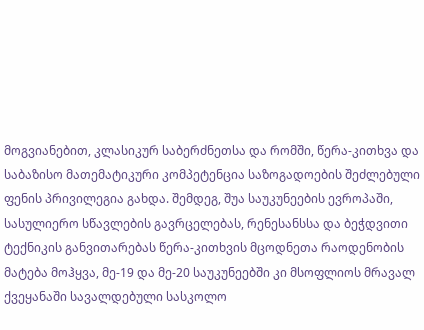მოგვიანებით, კლასიკურ საბერძნეთსა და რომში, წერა-კითხვა და საბაზისო მათემატიკური კომპეტენცია საზოგადოების შეძლებული ფენის პრივილეგია გახდა. შემდეგ, შუა საუკუნეების ევროპაში, სასულიერო სწავლების გავრცელებას, რენესანსსა და ბეჭდვითი ტექნიკის განვითარებას წერა-კითხვის მცოდნეთა რაოდენობის მატება მოჰყვა, მე-19 და მე-20 საუკუნეებში კი მსოფლიოს მრავალ ქვეყანაში სავალდებული სასკოლო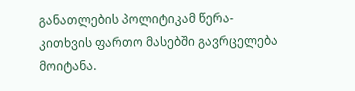განათლების პოლიტიკამ წერა-კითხვის ფართო მასებში გავრცელება მოიტანა.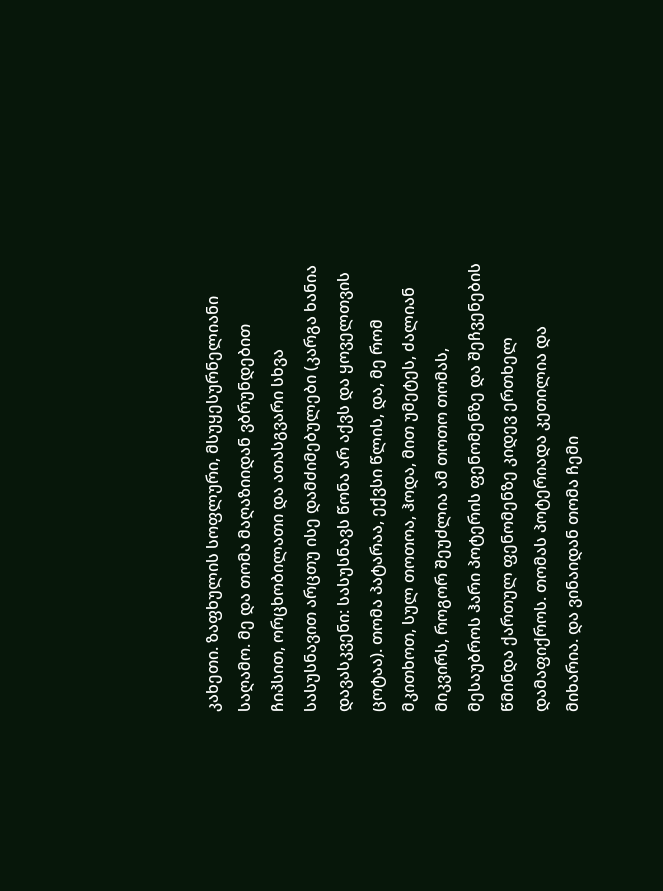კახეთი. ზაფხულის სოფლური, მსუყესურნელიანი საღამო. მე და თომა მაღაზიიდან ვბრუნდებით ჩიპსით, ორცხობილათი და ათასგვარი სხვა სასუსნავით არცთუ ისე დამძიმებულები (კარგა ხანია დავასკვენი: სასუსნავს წონა არ აქვს და ყოველთვის ცოტაა). თომა პატარაა, ექვსი წლის, და, მე რომ მკითხოთ, სულ თოთოა, ჰოდა, მით უმეტეს, ძალიან მიკვირს, როგორ შეუძლია ამ თოთო თომას, მესაუბროს ჰარი პოტერის ფენომენზე და შეჩვენების წმინდა ქართულ ფენომენზე კიდევ ერთხელ დამაფიქროს. თომას პოტერიადა კეთილია და მიხარია. და ვინაიდან თომა ჩემი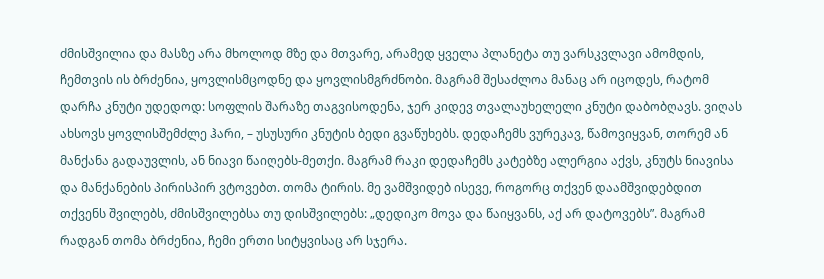ძმისშვილია და მასზე არა მხოლოდ მზე და მთვარე, არამედ ყველა პლანეტა თუ ვარსკვლავი ამომდის, ჩემთვის ის ბრძენია, ყოვლისმცოდნე და ყოვლისმგრძნობი. მაგრამ შესაძლოა მანაც არ იცოდეს, რატომ დარჩა კნუტი უდედოდ: სოფლის შარაზე თაგვისოდენა, ჯერ კიდევ თვალაუხელელი კნუტი დაბობღავს. ვიღას ახსოვს ყოვლისშემძლე ჰარი, – უსუსური კნუტის ბედი გვაწუხებს. დედაჩემს ვურეკავ, წამოვიყვან, თორემ ან მანქანა გადაუვლის, ან ნიავი წაიღებს-მეთქი. მაგრამ რაკი დედაჩემს კატებზე ალერგია აქვს, კნუტს ნიავისა და მანქანების პირისპირ ვტოვებთ. თომა ტირის. მე ვამშვიდებ ისევე, როგორც თქვენ დაამშვიდებდით თქვენს შვილებს, ძმისშვილებსა თუ დისშვილებს: „დედიკო მოვა და წაიყვანს, აქ არ დატოვებს”. მაგრამ რადგან თომა ბრძენია, ჩემი ერთი სიტყვისაც არ სჯერა.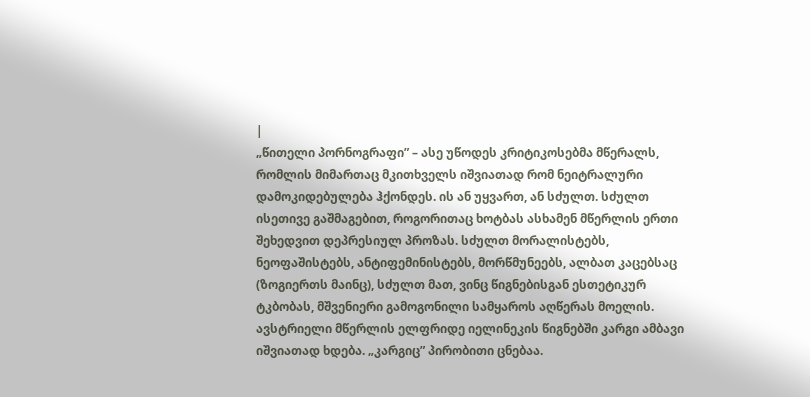|
„წითელი პორნოგრაფი” – ასე უწოდეს კრიტიკოსებმა მწერალს, რომლის მიმართაც მკითხველს იშვიათად რომ ნეიტრალური დამოკიდებულება ჰქონდეს. ის ან უყვართ, ან სძულთ. სძულთ ისეთივე გაშმაგებით, როგორითაც ხოტბას ასხამენ მწერლის ერთი შეხედვით დეპრესიულ პროზას. სძულთ მორალისტებს, ნეოფაშისტებს, ანტიფემინისტებს, მორწმუნეებს, ალბათ კაცებსაც (ზოგიერთს მაინც), სძულთ მათ, ვინც წიგნებისგან ესთეტიკურ ტკბობას, მშვენიერი გამოგონილი სამყაროს აღწერას მოელის.
ავსტრიელი მწერლის ელფრიდე იელინეკის წიგნებში კარგი ამბავი იშვიათად ხდება. „კარგიც” პირობითი ცნებაა.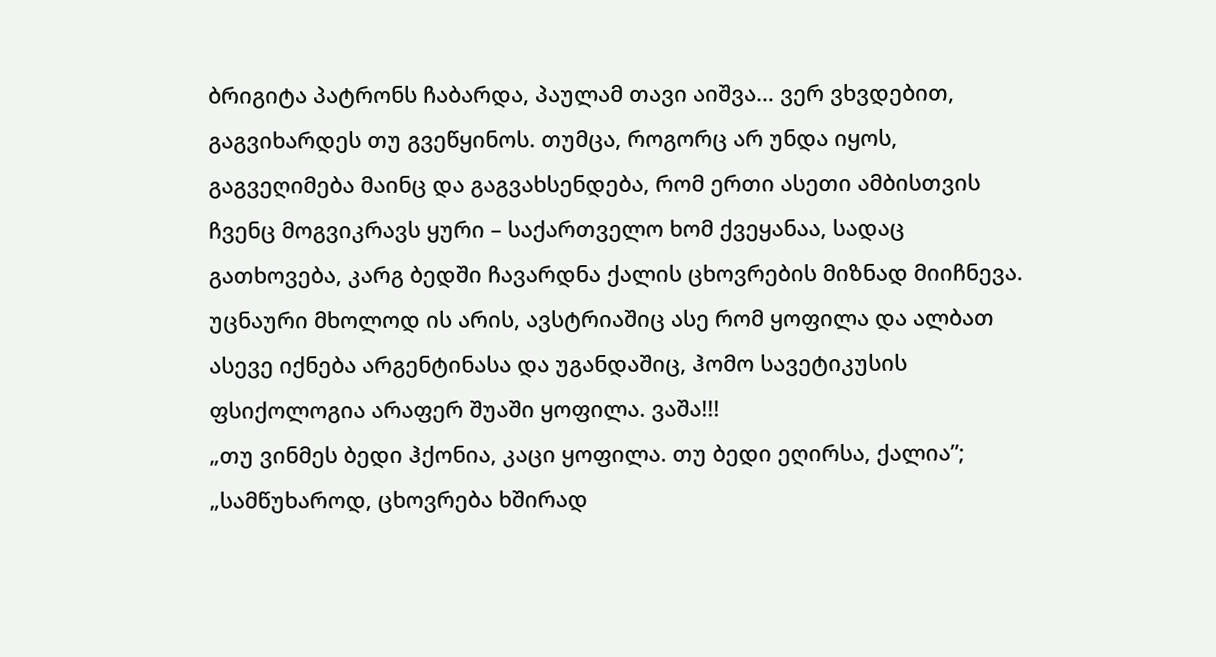ბრიგიტა პატრონს ჩაბარდა, პაულამ თავი აიშვა… ვერ ვხვდებით, გაგვიხარდეს თუ გვეწყინოს. თუმცა, როგორც არ უნდა იყოს, გაგვეღიმება მაინც და გაგვახსენდება, რომ ერთი ასეთი ამბისთვის ჩვენც მოგვიკრავს ყური – საქართველო ხომ ქვეყანაა, სადაც გათხოვება, კარგ ბედში ჩავარდნა ქალის ცხოვრების მიზნად მიიჩნევა. უცნაური მხოლოდ ის არის, ავსტრიაშიც ასე რომ ყოფილა და ალბათ ასევე იქნება არგენტინასა და უგანდაშიც, ჰომო სავეტიკუსის ფსიქოლოგია არაფერ შუაში ყოფილა. ვაშა!!!
„თუ ვინმეს ბედი ჰქონია, კაცი ყოფილა. თუ ბედი ეღირსა, ქალია”; „სამწუხაროდ, ცხოვრება ხშირად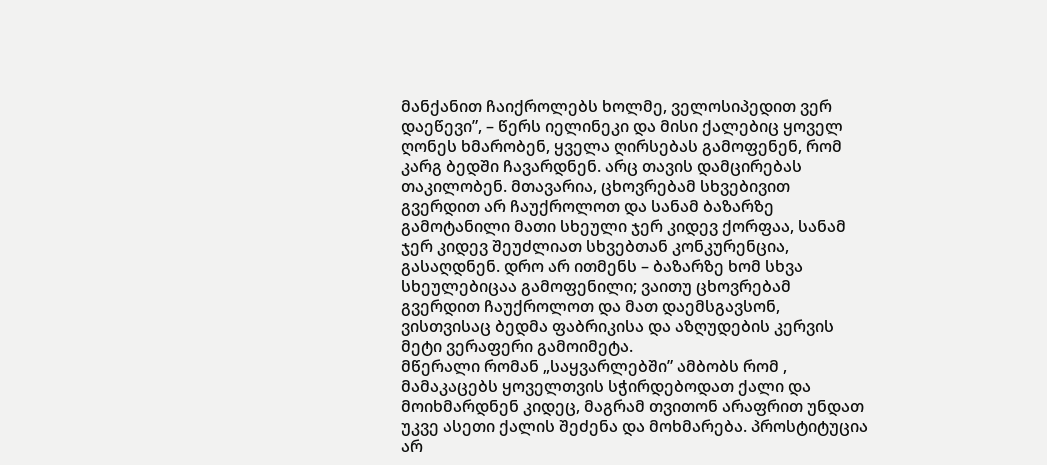მანქანით ჩაიქროლებს ხოლმე, ველოსიპედით ვერ დაეწევი”, – წერს იელინეკი და მისი ქალებიც ყოველ ღონეს ხმარობენ, ყველა ღირსებას გამოფენენ, რომ კარგ ბედში ჩავარდნენ. არც თავის დამცირებას თაკილობენ. მთავარია, ცხოვრებამ სხვებივით გვერდით არ ჩაუქროლოთ და სანამ ბაზარზე გამოტანილი მათი სხეული ჯერ კიდევ ქორფაა, სანამ ჯერ კიდევ შეუძლიათ სხვებთან კონკურენცია, გასაღდნენ. დრო არ ითმენს – ბაზარზე ხომ სხვა სხეულებიცაა გამოფენილი; ვაითუ ცხოვრებამ გვერდით ჩაუქროლოთ და მათ დაემსგავსონ, ვისთვისაც ბედმა ფაბრიკისა და აზღუდების კერვის მეტი ვერაფერი გამოიმეტა.
მწერალი რომან „საყვარლებში” ამბობს რომ , მამაკაცებს ყოველთვის სჭირდებოდათ ქალი და მოიხმარდნენ კიდეც, მაგრამ თვითონ არაფრით უნდათ უკვე ასეთი ქალის შეძენა და მოხმარება. პროსტიტუცია არ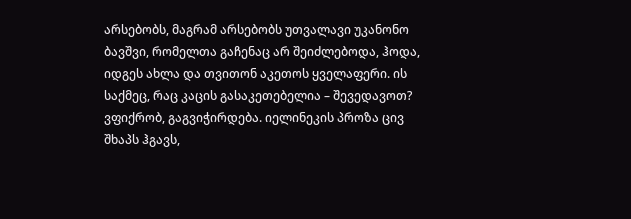არსებობს, მაგრამ არსებობს უთვალავი უკანონო ბავშვი, რომელთა გაჩენაც არ შეიძლებოდა, ჰოდა, იდგეს ახლა და თვითონ აკეთოს ყველაფერი. ის საქმეც, რაც კაცის გასაკეთებელია – შევედავოთ? ვფიქრობ, გაგვიჭირდება. იელინეკის პროზა ცივ შხაპს ჰგავს,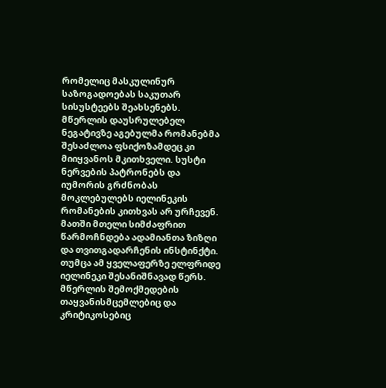რომელიც მასკულინურ საზოგადოებას საკუთარ სისუსტეებს შეახსენებს.
მწერლის დაუსრულებელ ნეგატივზე აგებულმა რომანებმა შესაძლოა ფსიქოზამდეც კი მიიყვანოს მკითხველი. სუსტი ნერვების პატრონებს და იუმორის გრძნობას მოკლებულებს იელინეკის რომანების კითხვას არ ურჩევენ. მათში მთელი სიმძაფრით წარმოჩნდება ადამიანთა ზიზღი და თვითგადარჩენის ინსტინქტი. თუმცა ამ ყველაფერზე ელფრიდე იელინეკი შესანიშნავად წერს. მწერლის შემოქმედების თაყვანისმცემლებიც და კრიტიკოსებიც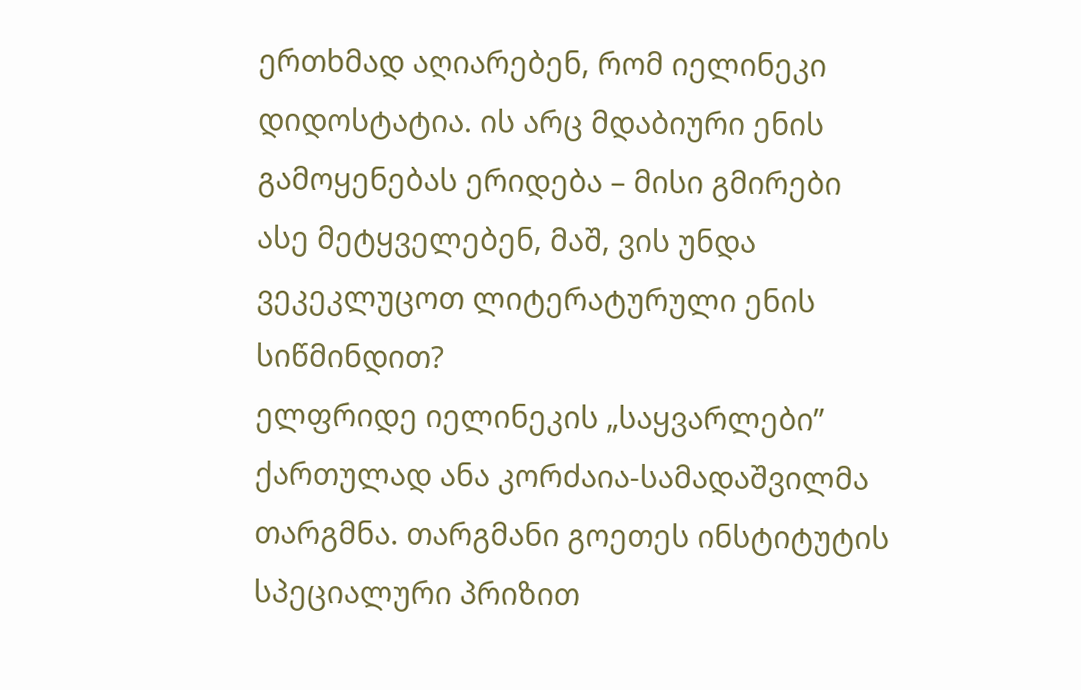ერთხმად აღიარებენ, რომ იელინეკი დიდოსტატია. ის არც მდაბიური ენის გამოყენებას ერიდება – მისი გმირები ასე მეტყველებენ, მაშ, ვის უნდა ვეკეკლუცოთ ლიტერატურული ენის სიწმინდით?
ელფრიდე იელინეკის „საყვარლები” ქართულად ანა კორძაია-სამადაშვილმა თარგმნა. თარგმანი გოეთეს ინსტიტუტის სპეციალური პრიზით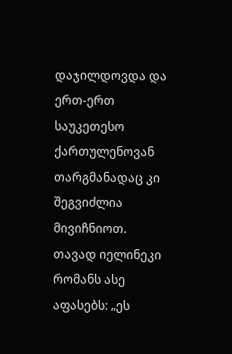დაჯილდოვდა და ერთ-ერთ საუკეთესო ქართულენოვან თარგმანადაც კი შეგვიძლია მივიჩნიოთ. თავად იელინეკი რომანს ასე აფასებს: „ეს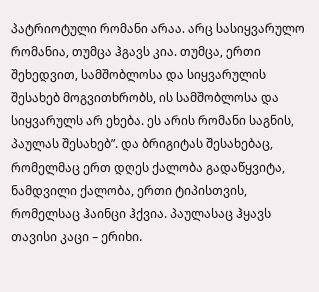პატრიოტული რომანი არაა. არც სასიყვარულო რომანია, თუმცა ჰგავს კია. თუმცა, ერთი შეხედვით, სამშობლოსა და სიყვარულის შესახებ მოგვითხრობს, ის სამშობლოსა და სიყვარულს არ ეხება. ეს არის რომანი საგნის, პაულას შესახებ”. და ბრიგიტას შესახებაც, რომელმაც ერთ დღეს ქალობა გადაწყვიტა, ნამდვილი ქალობა, ერთი ტიპისთვის, რომელსაც ჰაინცი ჰქვია. პაულასაც ჰყავს თავისი კაცი – ერიხი.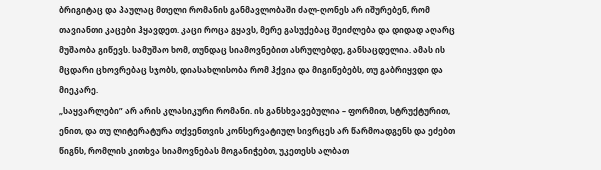ბრიგიტაც და პაულაც მთელი რომანის განმავლობაში ძალ-ღონეს არ იშურებენ, რომ თავიანთი კაცები ჰყავდეთ. კაცი როცა გყავს, მერე გასუქებაც შეიძლება და დიდად აღარც მუშაობა გიწევს. სამუშაო ხომ, თუნდაც სიამოვნებით ასრულებდე, განსაცდელია. ამას ის მცდარი ცხოვრებაც სჯობს, დიასახლისობა რომ ჰქვია და მიგიწებებს, თუ გაბრიყვდი და მიეკარე.
„საყვარლები” არ არის კლასიკური რომანი. ის განსხვავებულია – ფორმით, სტრუქტურით, ენით, და თუ ლიტერატურა თქვენთვის კონსერვატიულ სივრცეს არ წარმოადგენს და ეძებთ წიგნს, რომლის კითხვა სიამოვნებას მოგანიჭებთ, უკეთესს ალბათ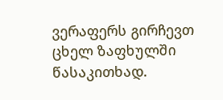ვერაფერს გირჩევთ ცხელ ზაფხულში წასაკითხად.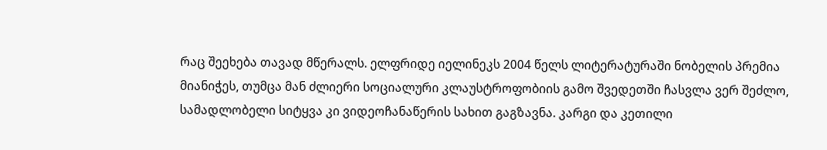რაც შეეხება თავად მწერალს. ელფრიდე იელინეკს 2004 წელს ლიტერატურაში ნობელის პრემია მიანიჭეს, თუმცა მან ძლიერი სოციალური კლაუსტროფობიის გამო შვედეთში ჩასვლა ვერ შეძლო, სამადლობელი სიტყვა კი ვიდეოჩანაწერის სახით გაგზავნა. კარგი და კეთილი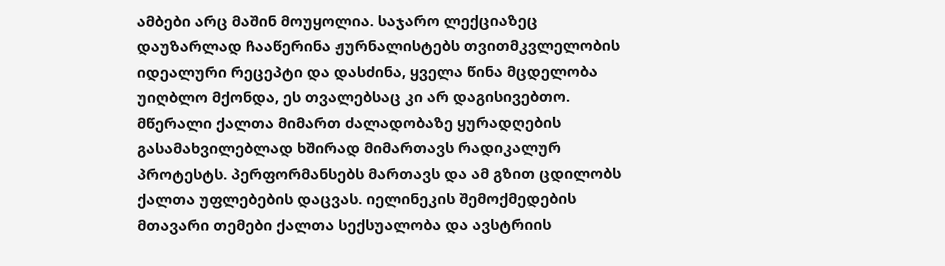ამბები არც მაშინ მოუყოლია. საჯარო ლექციაზეც დაუზარლად ჩააწერინა ჟურნალისტებს თვითმკვლელობის იდეალური რეცეპტი და დასძინა, ყველა წინა მცდელობა უიღბლო მქონდა, ეს თვალებსაც კი არ დაგისივებთო. მწერალი ქალთა მიმართ ძალადობაზე ყურადღების გასამახვილებლად ხშირად მიმართავს რადიკალურ პროტესტს. პერფორმანსებს მართავს და ამ გზით ცდილობს ქალთა უფლებების დაცვას. იელინეკის შემოქმედების მთავარი თემები ქალთა სექსუალობა და ავსტრიის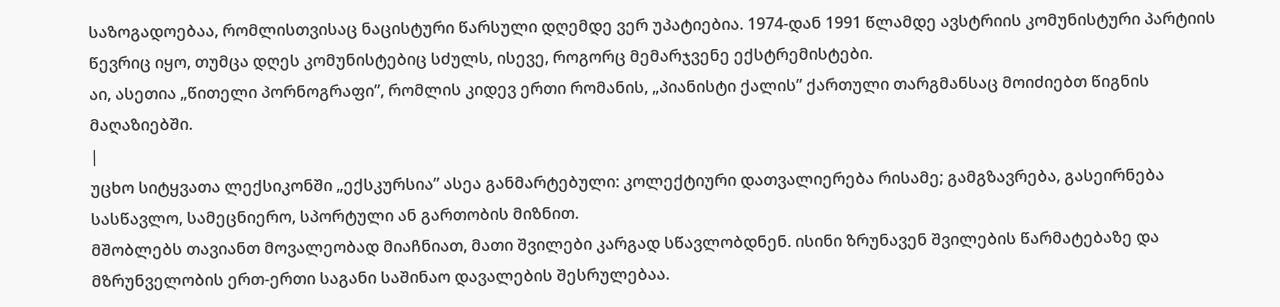საზოგადოებაა, რომლისთვისაც ნაცისტური წარსული დღემდე ვერ უპატიებია. 1974-დან 1991 წლამდე ავსტრიის კომუნისტური პარტიის წევრიც იყო, თუმცა დღეს კომუნისტებიც სძულს, ისევე, როგორც მემარჯვენე ექსტრემისტები.
აი, ასეთია „წითელი პორნოგრაფი”, რომლის კიდევ ერთი რომანის, „პიანისტი ქალის” ქართული თარგმანსაც მოიძიებთ წიგნის მაღაზიებში.
|
უცხო სიტყვათა ლექსიკონში „ექსკურსია” ასეა განმარტებული: კოლექტიური დათვალიერება რისამე; გამგზავრება, გასეირნება სასწავლო, სამეცნიერო, სპორტული ან გართობის მიზნით.
მშობლებს თავიანთ მოვალეობად მიაჩნიათ, მათი შვილები კარგად სწავლობდნენ. ისინი ზრუნავენ შვილების წარმატებაზე და მზრუნველობის ერთ-ერთი საგანი საშინაო დავალების შესრულებაა.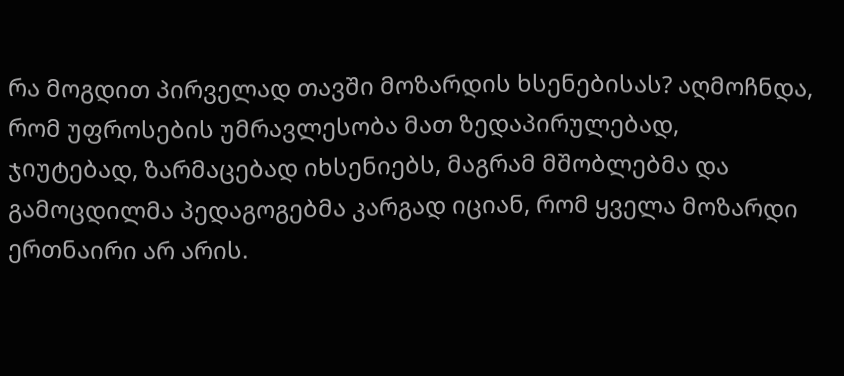რა მოგდით პირველად თავში მოზარდის ხსენებისას? აღმოჩნდა, რომ უფროსების უმრავლესობა მათ ზედაპირულებად, ჯიუტებად, ზარმაცებად იხსენიებს, მაგრამ მშობლებმა და გამოცდილმა პედაგოგებმა კარგად იციან, რომ ყველა მოზარდი ერთნაირი არ არის.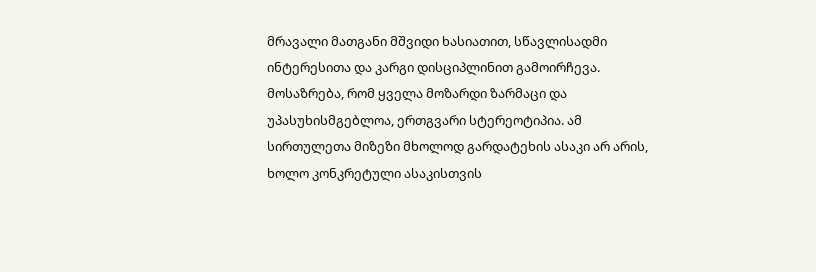მრავალი მათგანი მშვიდი ხასიათით, სწავლისადმი ინტერესითა და კარგი დისციპლინით გამოირჩევა. მოსაზრება, რომ ყველა მოზარდი ზარმაცი და უპასუხისმგებლოა, ერთგვარი სტერეოტიპია. ამ სირთულეთა მიზეზი მხოლოდ გარდატეხის ასაკი არ არის, ხოლო კონკრეტული ასაკისთვის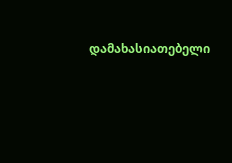დამახასიათებელი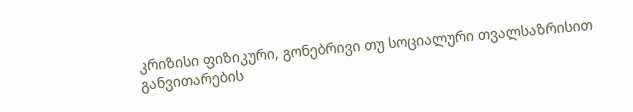კრიზისი ფიზიკური, გონებრივი თუ სოციალური თვალსაზრისით განვითარების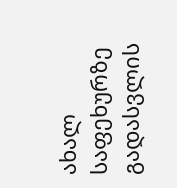ახალ საფეხურზე გადასვლის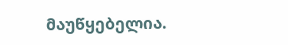მაუწყებელია.